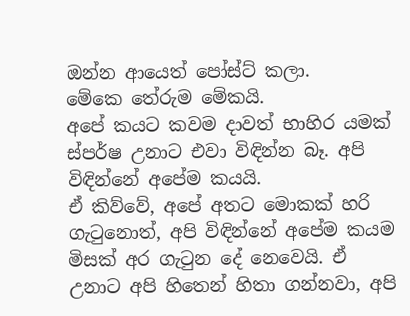ඔන්න ආයෙත් පෝස්ට් කලා.
මේකෙ තේරුම මේකයි.
අපේ කයට කවම දාවත් භාහිර යමක් ස්පර්ෂ උනාට එවා විඳින්න බෑ. අපි විඳින්නේ අපේම කයයි.
ඒ කිව්වේ, අපේ අතට මොකක් හරි ගැටුනොත්, අපි විඳින්නේ අපේම කයම මිසක් අර ගැටුන දේ නෙවෙයි. ඒ උනාට අපි හිතෙන් හිතා ගන්නවා, අපි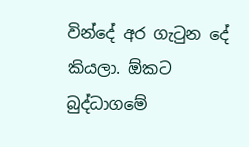වින්දේ අර ගැටුන දේ කියලා. ඕකට බුද්ධාගමේ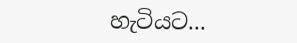හැටියට...